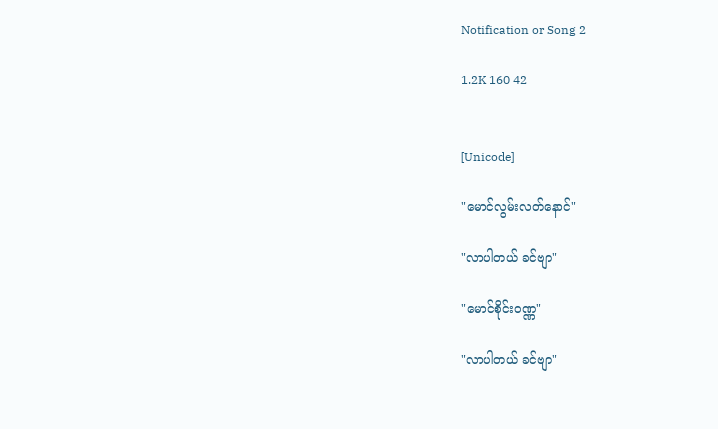Notification or Song 2

1.2K 160 42


[Unicode]

"မောင်လွမ်းလတ်နောင်"

"လာပါတယ် ခင်ဗျာ"

"မောင်စိုင်း၀ဏ္ဏ"

"လာပါတယ် ခင်ဗျာ"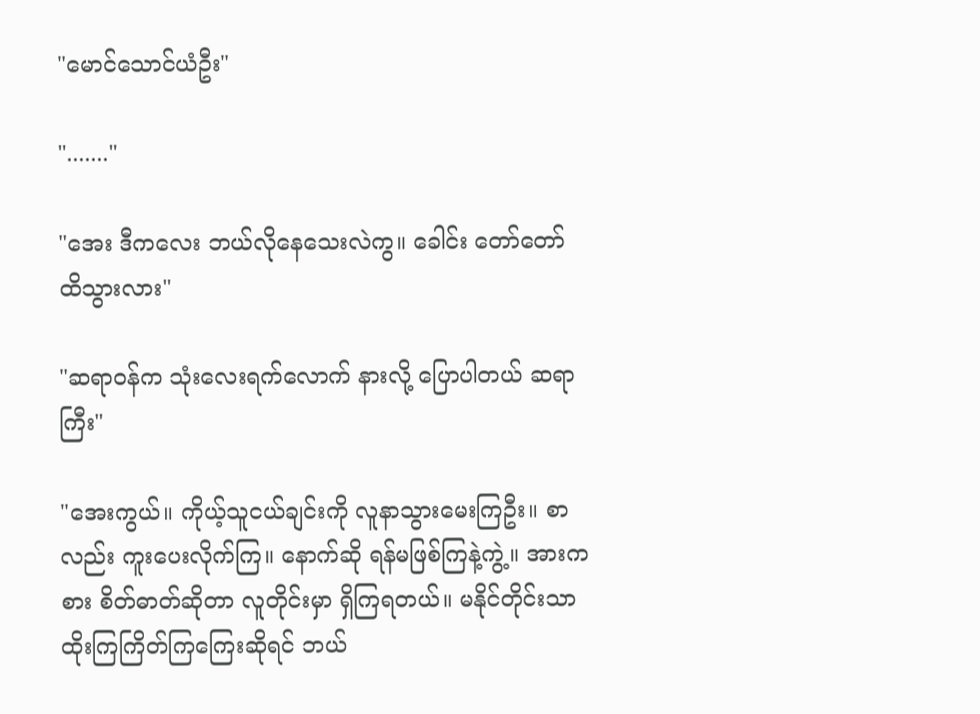"မောင်သောင်ယံဦး"

"......."

"အေး ဒီကလေး ဘယ်လိုနေသေးလဲကွ။ ခေါင်း တော်တော် ထိသွားလား"

"ဆရာ၀န်က သုံးလေးရက်လောက် နားလို့ ပြောပါတယ် ဆရာကြီး"

"အေးကွယ်။ ကိုယ့်သူငယ်ချင်းကို လူနာသွားမေးကြဦး။ စာလည်း ကူးပေးလိုက်ကြ။ နောက်ဆို ရန်မဖြစ်ကြနဲ့ကွဲ့။ အားကစား စိတ်ဓာတ်ဆိုတာ လူတိုင်းမှာ ရှိကြရတယ်။ မနိုင်တိုင်းသာ ထိုးကြကြိတ်ကြကြေးဆိုရင် ဘယ်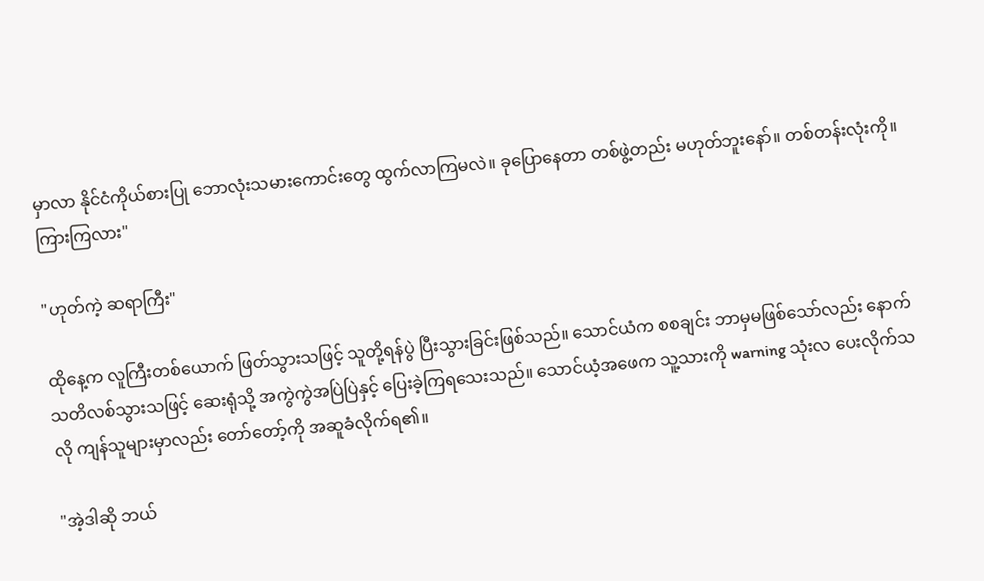မှာလာ နိုင်ငံကိုယ်စားပြု ဘောလုံးသမားကောင်းတွေ ထွက်လာကြမလဲ။ ခုပြောနေတာ တစ်ဖွဲ့တည်း မဟုတ်ဘူးနော်။ တစ်တန်းလုံးကို။ ကြားကြလား"

"ဟုတ်ကဲ့ ဆရာကြီး"

ထိုနေ့က လူကြီးတစ်ယောက် ဖြတ်သွားသဖြင့် သူတို့ရန်ပွဲ ပြီးသွားခြင်းဖြစ်သည်။ သောင်ယံက စစချင်း ဘာမှမဖြစ်သော်လည်း နောက်သတိလစ်သွားသဖြင့် ဆေးရုံသို့ အကွဲကွဲအပြဲပြဲနှင့် ပြေးခဲ့ကြရသေးသည်။ သောင်ယံ့အဖေက သူ့သားကို warning သုံးလ ပေးလိုက်သလို ကျန်သူများမှာလည်း တော်တော့်ကို အဆူခံလိုက်ရ၏။

"အဲ့ဒါဆို ဘယ်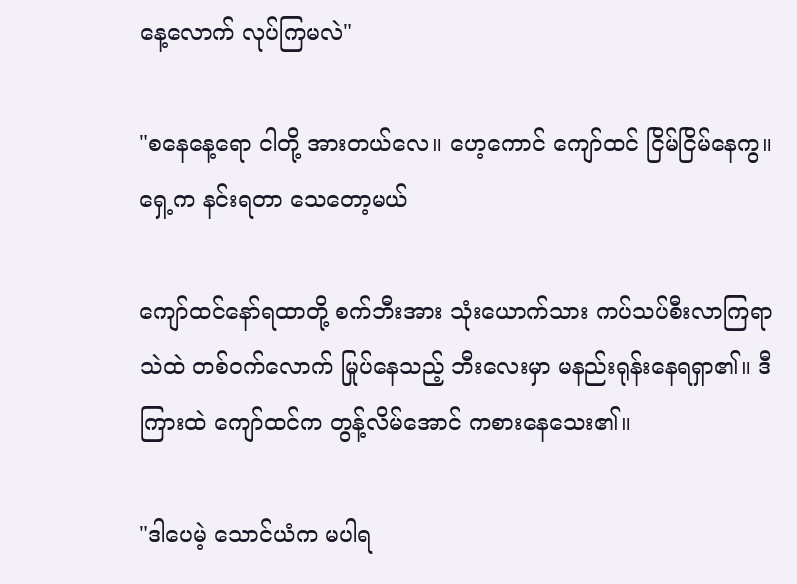နေ့လောက် လုပ်ကြမလဲ"

"စနေနေ့ရော ငါတို့ အားတယ်လေ။ ဟေ့ကောင် ကျော်ထင် ငြိမ်ငြိမ်နေကွ။ ရှေ့က နင်းရတာ သေတော့မယ်

ကျော်ထင်နော်ရထာတို့ စက်ဘီးအား သုံးယောက်သား ကပ်သပ်စီးလာကြရာ သဲထဲ တစ်၀က်လောက် မြုပ်နေသည့် ဘီးလေးမှာ မနည်းရုန်းနေရရှာ၏။ ဒီကြားထဲ ကျော်ထင်က တွန့်လိမ်အောင် ကစားနေသေး၏။

"ဒါ‌ပေမဲ့ သောင်ယံက မပါရ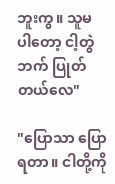ဘူးကွ။ သူမပါ‌တော့ ငါ့တွဲဘက် ပြုတ်တယ်လေ"

"ပြောသာ ပြောရတာ။ ငါတို့ကို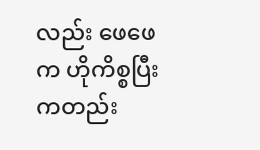လည်း ဖေဖေက ဟိုကိစ္စပြီးကတည်း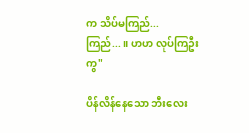က သိပ်မကြည်... ကြည်...။ ဟဟ လုပ်ကြဦးကွ"

ပိန်လိန်နေသော ဘီးလေး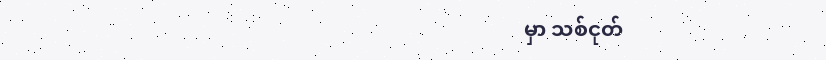မှာ သစ်ငုတ်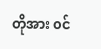တိုအား ၀င်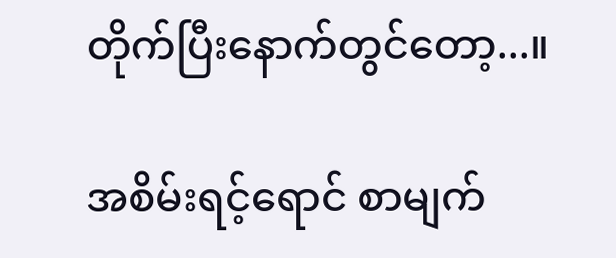တိုက်ပြီးနောက်တွင်တော့...။

အစိမ်းရင့်ရောင် စာမျက်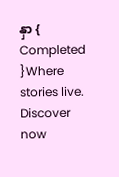နှာ { Completed }Where stories live. Discover now